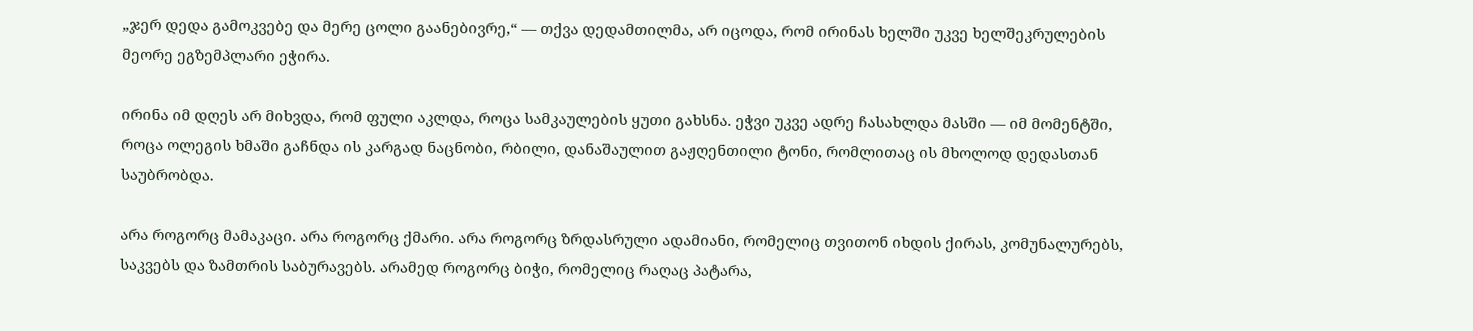„ჯერ დედა გამოკვებე და მერე ცოლი გაანებივრე,“ — თქვა დედამთილმა, არ იცოდა, რომ ირინას ხელში უკვე ხელშეკრულების მეორე ეგზემპლარი ეჭირა.

ირინა იმ დღეს არ მიხვდა, რომ ფული აკლდა, როცა სამკაულების ყუთი გახსნა. ეჭვი უკვე ადრე ჩასახლდა მასში — იმ მომენტში, როცა ოლეგის ხმაში გაჩნდა ის კარგად ნაცნობი, რბილი, დანაშაულით გაჟღენთილი ტონი, რომლითაც ის მხოლოდ დედასთან საუბრობდა.

არა როგორც მამაკაცი. არა როგორც ქმარი. არა როგორც ზრდასრული ადამიანი, რომელიც თვითონ იხდის ქირას, კომუნალურებს, საკვებს და ზამთრის საბურავებს. არამედ როგორც ბიჭი, რომელიც რაღაც პატარა,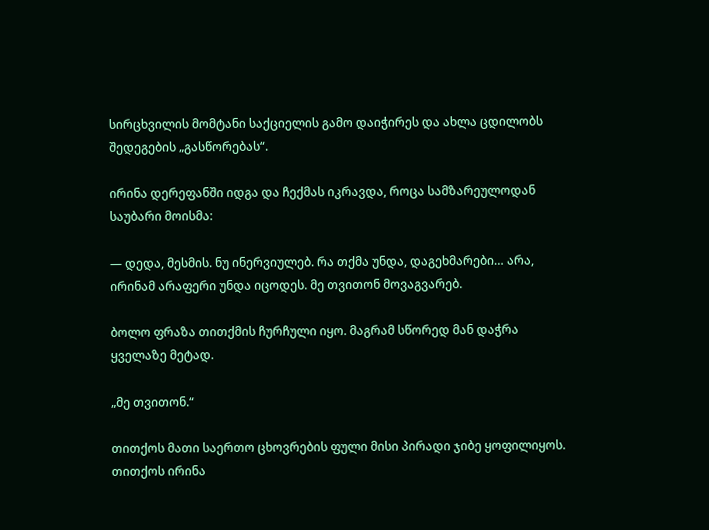სირცხვილის მომტანი საქციელის გამო დაიჭირეს და ახლა ცდილობს შედეგების „გასწორებას“.

ირინა დერეფანში იდგა და ჩექმას იკრავდა, როცა სამზარეულოდან საუბარი მოისმა:

— დედა, მესმის. ნუ ინერვიულებ. რა თქმა უნდა, დაგეხმარები… არა, ირინამ არაფერი უნდა იცოდეს. მე თვითონ მოვაგვარებ.

ბოლო ფრაზა თითქმის ჩურჩული იყო. მაგრამ სწორედ მან დაჭრა ყველაზე მეტად.

„მე თვითონ.“

თითქოს მათი საერთო ცხოვრების ფული მისი პირადი ჯიბე ყოფილიყოს. თითქოს ირინა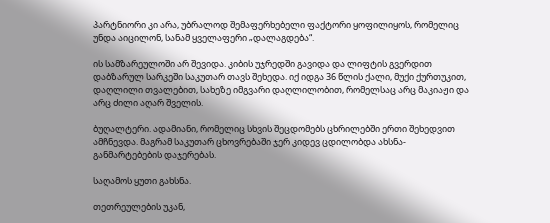პარტნიორი კი არა, უბრალოდ შემაფერხებელი ფაქტორი ყოფილიყოს, რომელიც უნდა აიცილონ, სანამ ყველაფერი „დალაგდება“.

ის სამზარეულოში არ შევიდა. კიბის უჯრედში გავიდა და ლიფტის გვერდით დაბზარულ სარკეში საკუთარ თავს შეხედა. იქ იდგა 36 წლის ქალი, მუქი ქურთუკით, დაღლილი თვალებით, სახეზე იმგვარი დაღლილობით, რომელსაც არც მაკიაჟი და არც ძილი აღარ შველის.

ბუღალტერი. ადამიანი, რომელიც სხვის შეცდომებს ცხრილებში ერთი შეხედვით ამჩნევდა. მაგრამ საკუთარ ცხოვრებაში ჯერ კიდევ ცდილობდა ახსნა-განმარტებების დაჯერებას.

საღამოს ყუთი გახსნა.

თეთრეულების უკან,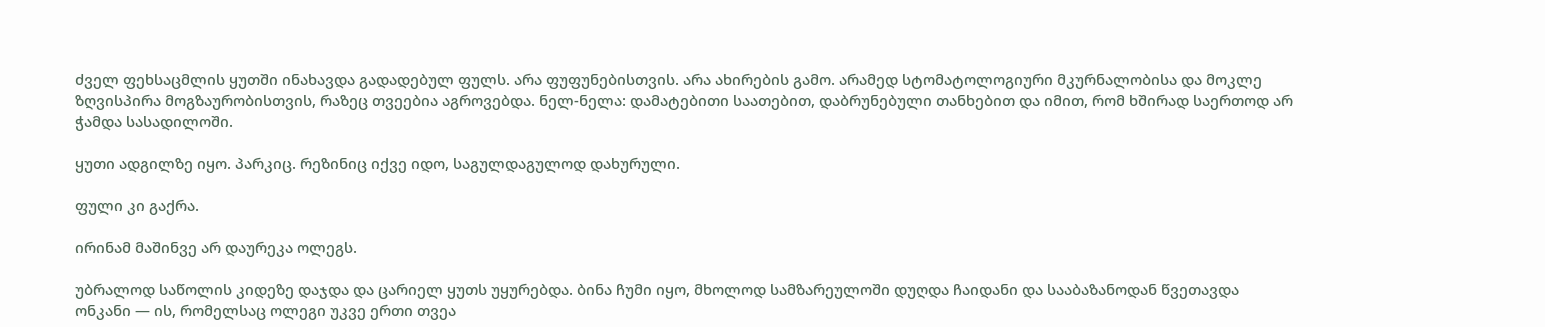ძველ ფეხსაცმლის ყუთში ინახავდა გადადებულ ფულს. არა ფუფუნებისთვის. არა ახირების გამო. არამედ სტომატოლოგიური მკურნალობისა და მოკლე ზღვისპირა მოგზაურობისთვის, რაზეც თვეებია აგროვებდა. ნელ-ნელა: დამატებითი საათებით, დაბრუნებული თანხებით და იმით, რომ ხშირად საერთოდ არ ჭამდა სასადილოში.

ყუთი ადგილზე იყო. პარკიც. რეზინიც იქვე იდო, საგულდაგულოდ დახურული.

ფული კი გაქრა.

ირინამ მაშინვე არ დაურეკა ოლეგს.

უბრალოდ საწოლის კიდეზე დაჯდა და ცარიელ ყუთს უყურებდა. ბინა ჩუმი იყო, მხოლოდ სამზარეულოში დუღდა ჩაიდანი და სააბაზანოდან წვეთავდა ონკანი — ის, რომელსაც ოლეგი უკვე ერთი თვეა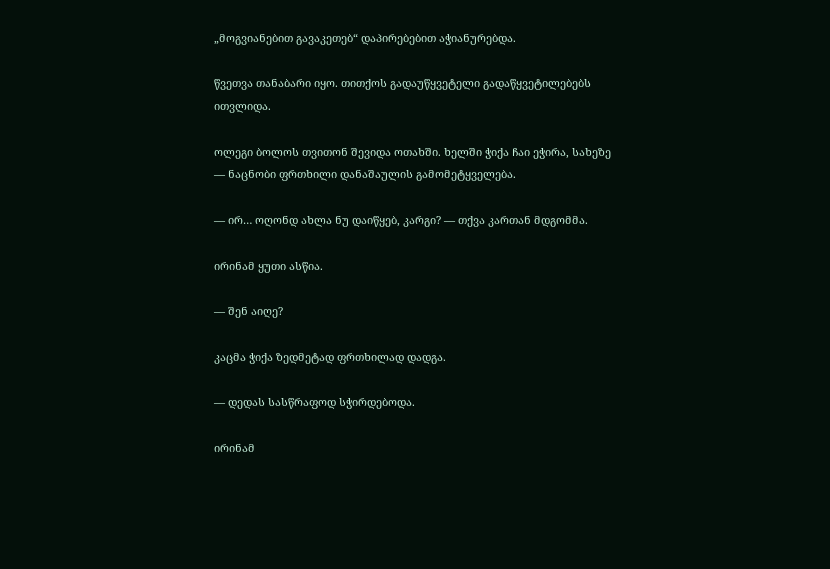„მოგვიანებით გავაკეთებ“ დაპირებებით აჭიანურებდა.

წვეთვა თანაბარი იყო. თითქოს გადაუწყვეტელი გადაწყვეტილებებს ითვლიდა.

ოლეგი ბოლოს თვითონ შევიდა ოთახში. ხელში ჭიქა ჩაი ეჭირა, სახეზე — ნაცნობი ფრთხილი დანაშაულის გამომეტყველება.

— ირ… ოღონდ ახლა ნუ დაიწყებ, კარგი? — თქვა კართან მდგომმა.

ირინამ ყუთი ასწია.

— შენ აიღე?

კაცმა ჭიქა ზედმეტად ფრთხილად დადგა.

— დედას სასწრაფოდ სჭირდებოდა.

ირინამ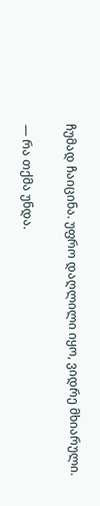ჩუმად ჩაიცინა. უფრო დაღლილი იყო, ვიდრე მხიარული.

— რა თქმა უნდა.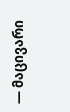— მაცივარი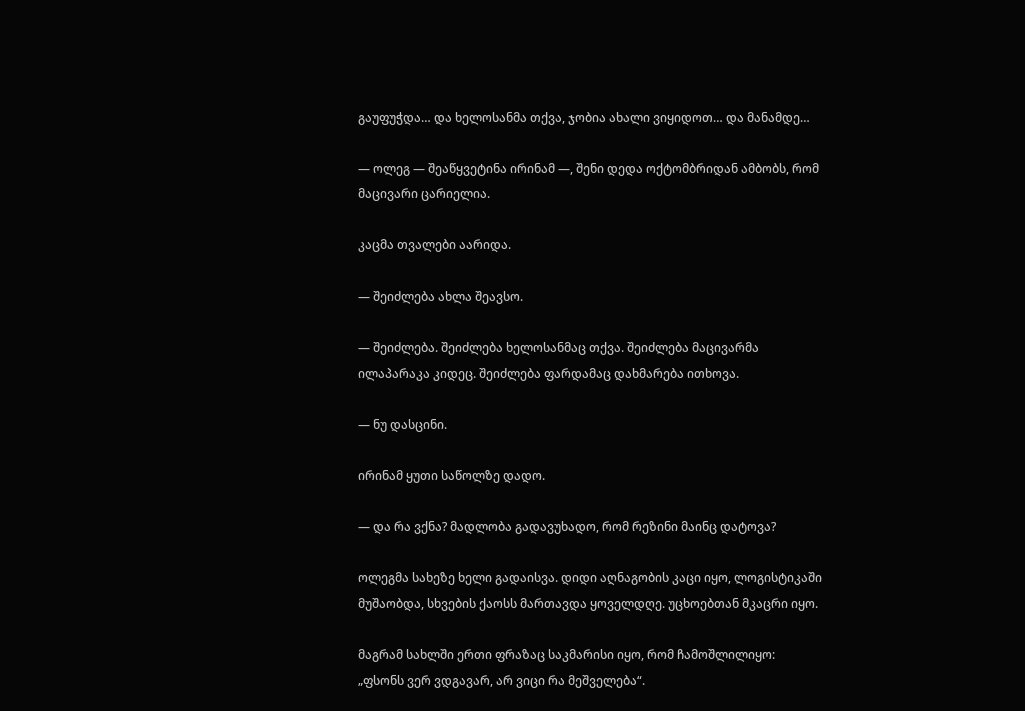გაუფუჭდა… და ხელოსანმა თქვა, ჯობია ახალი ვიყიდოთ… და მანამდე…

— ოლეგ — შეაწყვეტინა ირინამ —, შენი დედა ოქტომბრიდან ამბობს, რომ მაცივარი ცარიელია.

კაცმა თვალები აარიდა.

— შეიძლება ახლა შეავსო.

— შეიძლება. შეიძლება ხელოსანმაც თქვა. შეიძლება მაცივარმა ილაპარაკა კიდეც. შეიძლება ფარდამაც დახმარება ითხოვა.

— ნუ დასცინი.

ირინამ ყუთი საწოლზე დადო.

— და რა ვქნა? მადლობა გადავუხადო, რომ რეზინი მაინც დატოვა?

ოლეგმა სახეზე ხელი გადაისვა. დიდი აღნაგობის კაცი იყო, ლოგისტიკაში მუშაობდა, სხვების ქაოსს მართავდა ყოველდღე. უცხოებთან მკაცრი იყო.

მაგრამ სახლში ერთი ფრაზაც საკმარისი იყო, რომ ჩამოშლილიყო: „ფსონს ვერ ვდგავარ, არ ვიცი რა მეშველება“.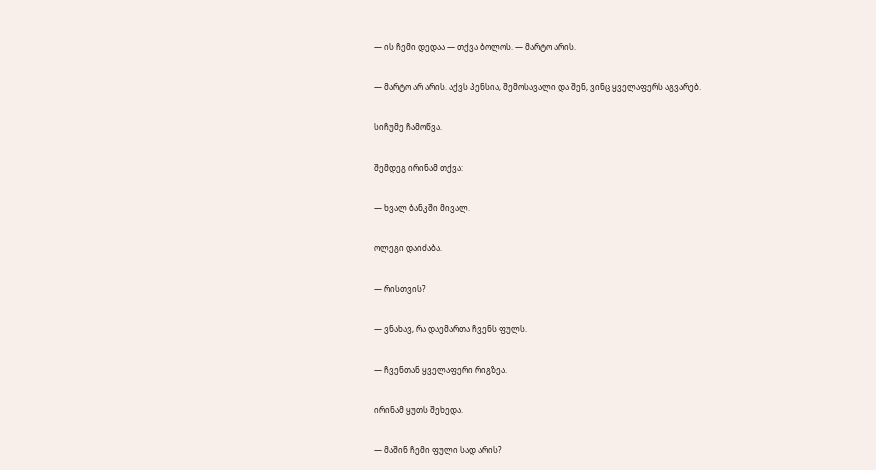— ის ჩემი დედაა — თქვა ბოლოს. — მარტო არის.

— მარტო არ არის. აქვს პენსია, შემოსავალი და შენ, ვინც ყველაფერს აგვარებ.

სიჩუმე ჩამოწვა.

შემდეგ ირინამ თქვა:

— ხვალ ბანკში მივალ.

ოლეგი დაიძაბა.

— რისთვის?

— ვნახავ, რა დაემართა ჩვენს ფულს.

— ჩვენთან ყველაფერი რიგზეა.

ირინამ ყუთს შეხედა.

— მაშინ ჩემი ფული სად არის?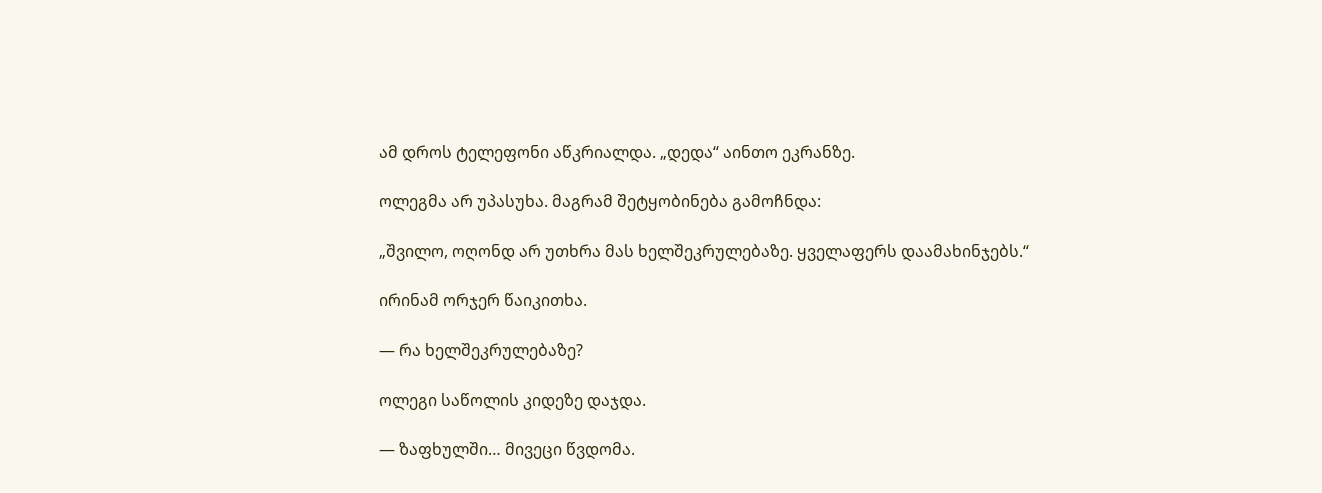ამ დროს ტელეფონი აწკრიალდა. „დედა“ აინთო ეკრანზე.

ოლეგმა არ უპასუხა. მაგრამ შეტყობინება გამოჩნდა:

„შვილო, ოღონდ არ უთხრა მას ხელშეკრულებაზე. ყველაფერს დაამახინჯებს.“

ირინამ ორჯერ წაიკითხა.

— რა ხელშეკრულებაზე?

ოლეგი საწოლის კიდეზე დაჯდა.

— ზაფხულში… მივეცი წვდომა.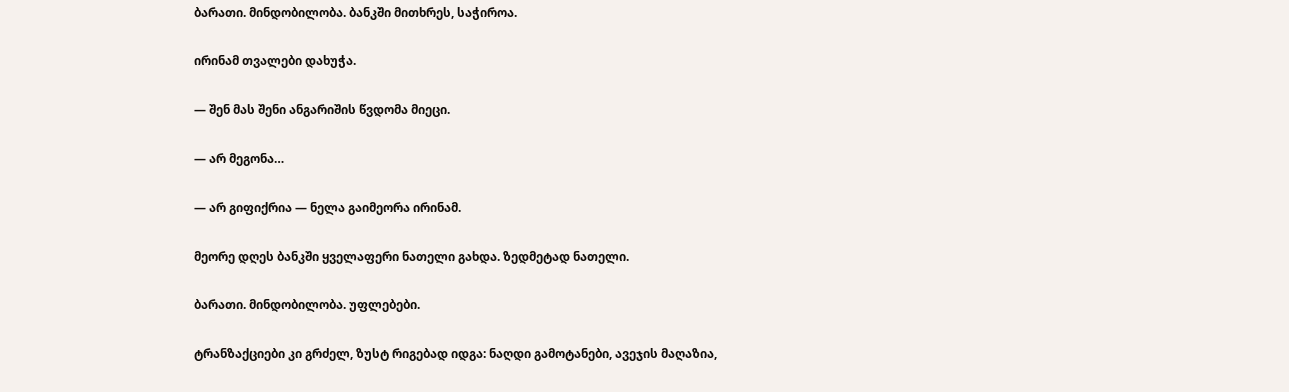ბარათი. მინდობილობა. ბანკში მითხრეს, საჭიროა.

ირინამ თვალები დახუჭა.

— შენ მას შენი ანგარიშის წვდომა მიეცი.

— არ მეგონა…

— არ გიფიქრია — ნელა გაიმეორა ირინამ.

მეორე დღეს ბანკში ყველაფერი ნათელი გახდა. ზედმეტად ნათელი.

ბარათი. მინდობილობა. უფლებები.

ტრანზაქციები კი გრძელ, ზუსტ რიგებად იდგა: ნაღდი გამოტანები, ავეჯის მაღაზია,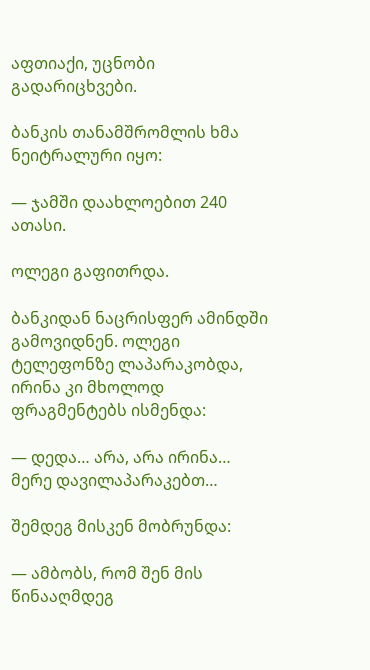აფთიაქი, უცნობი გადარიცხვები.

ბანკის თანამშრომლის ხმა ნეიტრალური იყო:

— ჯამში დაახლოებით 240 ათასი.

ოლეგი გაფითრდა.

ბანკიდან ნაცრისფერ ამინდში გამოვიდნენ. ოლეგი ტელეფონზე ლაპარაკობდა, ირინა კი მხოლოდ ფრაგმენტებს ისმენდა:

— დედა… არა, არა ირინა… მერე დავილაპარაკებთ…

შემდეგ მისკენ მობრუნდა:

— ამბობს, რომ შენ მის წინააღმდეგ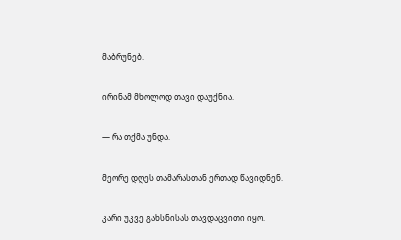მაბრუნებ.

ირინამ მხოლოდ თავი დაუქნია.

— რა თქმა უნდა.

მეორე დღეს თამარასთან ერთად წავიდნენ.

კარი უკვე გახსნისას თავდაცვითი იყო.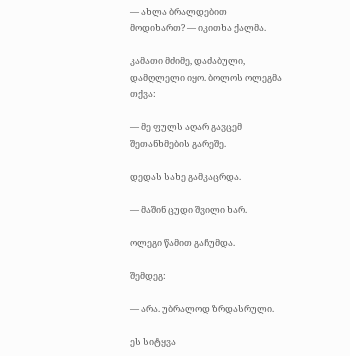— ახლა ბრალდებით მოდიხართ? — იკითხა ქალმა.

კამათი მძიმე, დაძაბული, დამღლელი იყო. ბოლოს ოლეგმა თქვა:

— მე ფულს აღარ გავცემ შეთანხმების გარეშე.

დედას სახე გამკაცრდა.

— მაშინ ცუდი შვილი ხარ.

ოლეგი წამით გაჩუმდა.

შემდეგ:

— არა. უბრალოდ ზრდასრული.

ეს სიტყვა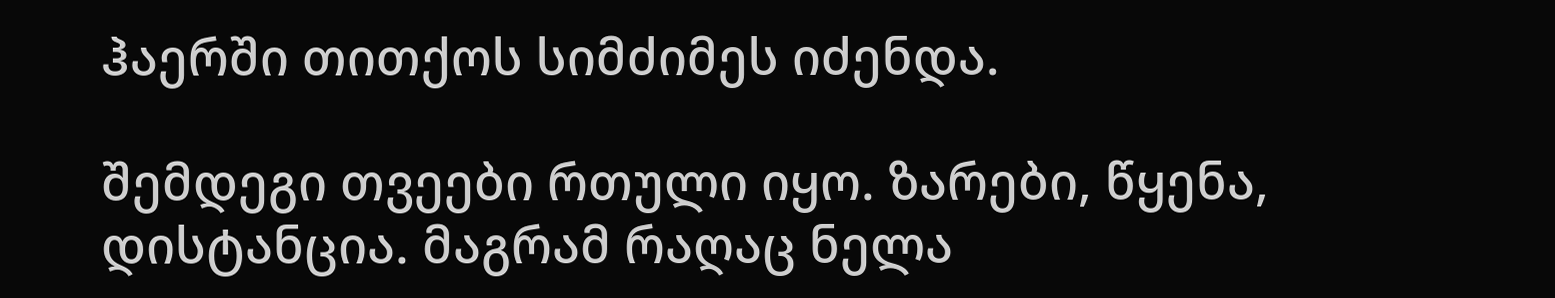ჰაერში თითქოს სიმძიმეს იძენდა.

შემდეგი თვეები რთული იყო. ზარები, წყენა, დისტანცია. მაგრამ რაღაც ნელა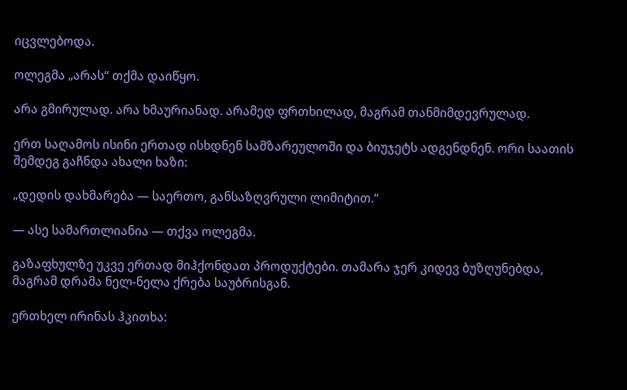იცვლებოდა.

ოლეგმა „არას“ თქმა დაიწყო.

არა გმირულად. არა ხმაურიანად. არამედ ფრთხილად, მაგრამ თანმიმდევრულად.

ერთ საღამოს ისინი ერთად ისხდნენ სამზარეულოში და ბიუჯეტს ადგენდნენ. ორი საათის შემდეგ გაჩნდა ახალი ხაზი:

„დედის დახმარება — საერთო, განსაზღვრული ლიმიტით.“

— ასე სამართლიანია — თქვა ოლეგმა.

გაზაფხულზე უკვე ერთად მიჰქონდათ პროდუქტები. თამარა ჯერ კიდევ ბუზღუნებდა, მაგრამ დრამა ნელ-ნელა ქრება საუბრისგან.

ერთხელ ირინას ჰკითხა: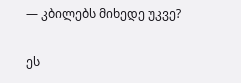— კბილებს მიხედე უკვე?

ეს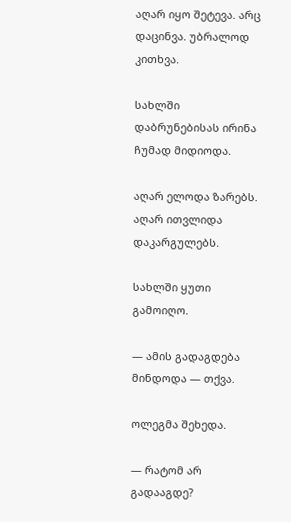აღარ იყო შეტევა. არც დაცინვა. უბრალოდ კითხვა.

სახლში დაბრუნებისას ირინა ჩუმად მიდიოდა.

აღარ ელოდა ზარებს. აღარ ითვლიდა დაკარგულებს.

სახლში ყუთი გამოიღო.

— ამის გადაგდება მინდოდა — თქვა.

ოლეგმა შეხედა.

— რატომ არ გადააგდე?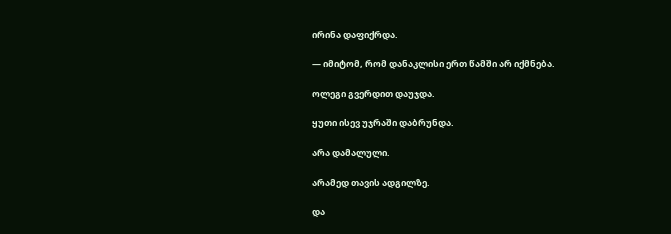ირინა დაფიქრდა.

— იმიტომ, რომ დანაკლისი ერთ წამში არ იქმნება.

ოლეგი გვერდით დაუჯდა.

ყუთი ისევ უჯრაში დაბრუნდა.

არა დამალული.

არამედ თავის ადგილზე.

და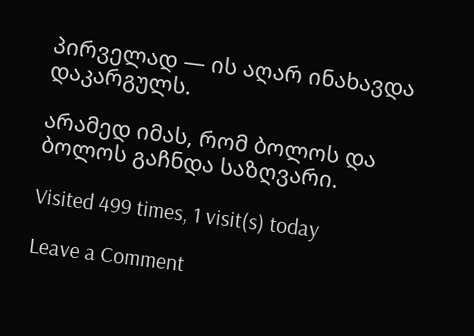პირველად — ის აღარ ინახავდა დაკარგულს.

არამედ იმას, რომ ბოლოს და ბოლოს გაჩნდა საზღვარი.

Visited 499 times, 1 visit(s) today

Leave a Comment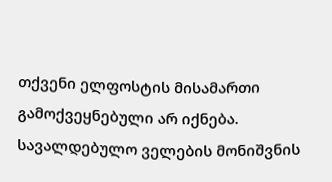თქვენი ელფოსტის მისამართი გამოქვეყნებული არ იქნება. სავალდებულო ველების მონიშვნის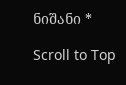ნიშანი *

Scroll to Top